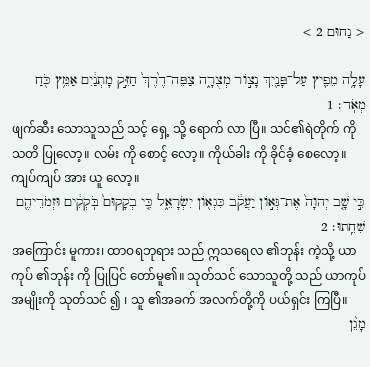< נַחוּם 2 >

עָלָ֥ה מֵפִ֛יץ עַל־פָּנַ֖יִךְ נָצ֣וֹר מְצֻרָ֑ה צַפֵּה־דֶ֙רֶךְ֙ חַזֵּ֣ק מָתְנַ֔יִם אַמֵּ֥ץ כֹּ֖חַ מְאֹֽד׃ 1
ဖျက်ဆီး သောသူသည် သင့် ရှေ့ သို့ ရောက် လာ ပြီ။ သင်၏ရဲတိုက် ကို သတိ ပြုလော့။ လမ်း ကို စောင့် လော့။ ကိုယ်ခါး ကို ခိုင်ခံ့ စေလော့။ ကျပ်ကျပ် အား ယူ လော့။
כִּ֣י שָׁ֤ב יְהוָה֙ אֶת־גְּא֣וֹן יַעֲקֹ֔ב כִּגְא֖וֹן יִשְׂרָאֵ֑ל כִּ֤י בְקָקוּם֙ בֹּֽקְקִ֔ים וּזְמֹרֵיהֶ֖ם שִׁחֵֽתוּ׃ 2
အကြောင်း မူကား၊ ထာဝရဘုရား သည် ဣသရေလ ၏ဘုန်း ကဲ့သို့ ယာကုပ် ၏ဘုန်း ကို ပြုပြင် တော်မူ၏။ သုတ်သင် သောသူတို့ သည် ယာကုပ် အမျိုးကို သုတ်သင် ၍ ၊ သူ ၏အခက် အလက်တို့ကို ပယ်ရှင်း ကြပြီ။
מָגֵ֨ן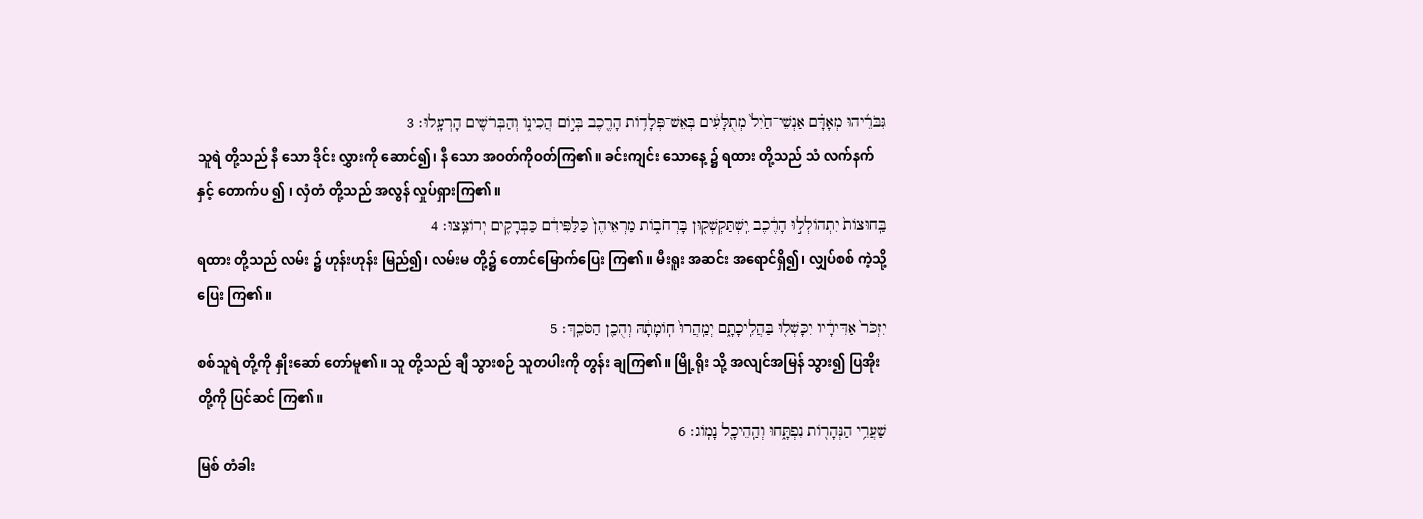גִּבֹּרֵ֜יהוּ מְאָדָּ֗ם אַנְשֵׁי־חַ֙יִל֙ מְתֻלָּעִ֔ים בְּאֵשׁ־פְּלָד֥וֹת הָרֶ֖כֶב בְּי֣וֹם הֲכִינ֑וֹ וְהַבְּרֹשִׁ֖ים הָרְעָֽלוּ׃ 3
သူရဲ တို့သည် နီ သော ဒိုင်း လွှားကို ဆောင်၍၊ နီ သော အဝတ်ကိုဝတ်ကြ၏။ ခင်းကျင်း သောနေ့ ၌ ရထား တို့သည် သံ လက်နက်နှင့် တောက်ပ ၍ ၊ လှံတံ တို့သည် အလွန် လှုပ်ရှားကြ၏။
בַּֽחוּצוֹת֙ יִתְהוֹלְל֣וּ הָרֶ֔כֶב יִֽשְׁתַּקְשְׁק֖וּן בָּרְחֹב֑וֹת מַרְאֵיהֶן֙ כַּלַּפִּידִ֔ם כַּבְּרָקִ֖ים יְרוֹצֵֽצוּ׃ 4
ရထား တို့သည် လမ်း ၌ ဟုန်းဟုန်း မြည်၍၊ လမ်းမ တို့၌ တောင်မြောက်ပြေး ကြ၏။ မီးရူး အဆင်း အရောင်ရှိ၍၊ လျှပ်စစ် ကဲ့သို့ ပြေး ကြ၏။
יִזְכֹּר֙ אַדִּירָ֔יו יִכָּשְׁל֖וּ בַּהֲלִֽיכָתָ֑ם יְמַֽהֲרוּ֙ חֽוֹמָתָ֔הּ וְהֻכַ֖ן הַסֹּכֵֽךְ׃ 5
စစ်သူရဲ တို့ကို နှိုးဆော် တော်မူ၏။ သူ တို့သည် ချီ သွားစဉ် သူတပါးကို တွန်း ချကြ၏။ မြို့ရိုး သို့ အလျင်အမြန် သွား၍ ပြအိုး တို့ကို ပြင်ဆင် ကြ၏။
שַׁעֲרֵ֥י הַנְּהָר֖וֹת נִפְתָּ֑חוּ וְהַֽהֵיכָ֖ל נָמֽוֹג׃ 6
မြစ် တံခါး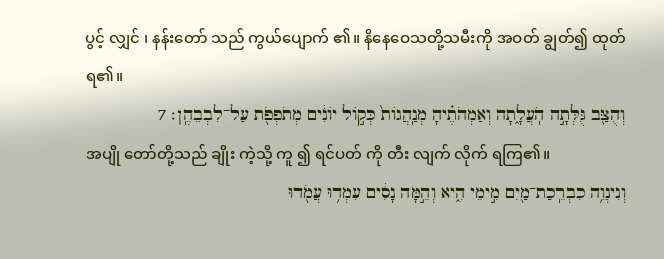ပွင့် လျှင် ၊ နန်းတော် သည် ကွယ်ပျောက် ၏။ နိနေဝေသတို့သမီးကို အဝတ် ချွတ်၍ ထုတ် ရ၏။
וְהֻצַּ֖ב גֻּלְּתָ֣ה הֹֽעֲלָ֑תָה וְאַמְהֹתֶ֗יהָ מְנַֽהֲגוֹת֙ כְּק֣וֹל יוֹנִ֔ים מְתֹפְפֹ֖ת עַל־לִבְבֵהֶֽן׃ 7
အပျို တော်တို့သည် ချိုး ကဲ့သို့ ကူ ၍ ရင်ပတ် ကို တီး လျက် လိုက် ရကြ၏။
וְנִינְוֵ֥ה כִבְרֵֽכַת־מַ֖יִם מִ֣ימֵי הִ֑יא וְהֵ֣מָּה נָסִ֔ים עִמְד֥וּ עֲמֹ֖דוּ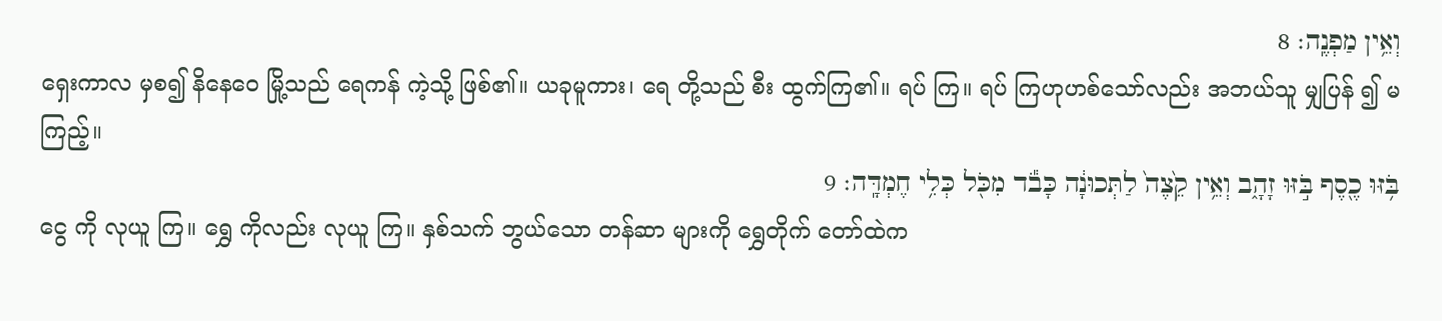וְאֵ֥ין מַפְנֶֽה׃ 8
ရှေးကာလ မှစ၍ နိနေဝေ မြို့သည် ရေကန် ကဲ့သို့ ဖြစ်၏။ ယခုမူကား၊ ရေ တို့သည် စီး ထွက်ကြ၏။ ရပ် ကြ။ ရပ် ကြဟုဟစ်သော်လည်း အဘယ်သူ မျှပြန် ၍ မကြည့်။
בֹּ֥זּוּ כֶ֖סֶף בֹּ֣זּוּ זָהָ֑ב וְאֵ֥ין קֵ֙צֶה֙ לַתְּכוּנָ֔ה כָּבֹ֕ד מִכֹּ֖ל כְּלִ֥י חֶמְדָּֽה׃ 9
ငွေ ကို လုယူ ကြ။ ရွှေ ကိုလည်း လုယူ ကြ။ နှစ်သက် ဘွယ်သော တန်ဆာ များကို ရွှေတိုက် တော်ထဲက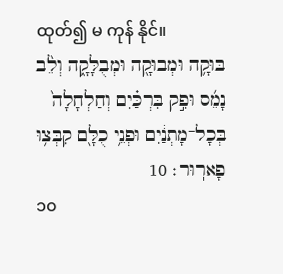ထုတ်၍ မ ကုန် နိုင်။
בּוּקָ֥ה וּמְבוּקָ֖ה וּמְבֻלָּקָ֑ה וְלֵ֨ב נָמֵ֜ס וּפִ֣ק בִּרְכַּ֗יִם וְחַלְחָלָה֙ בְּכָל־מָתְנַ֔יִם וּפְנֵ֥י כֻלָּ֖ם קִבְּצ֥וּ פָארֽוּר׃ 10
၁၀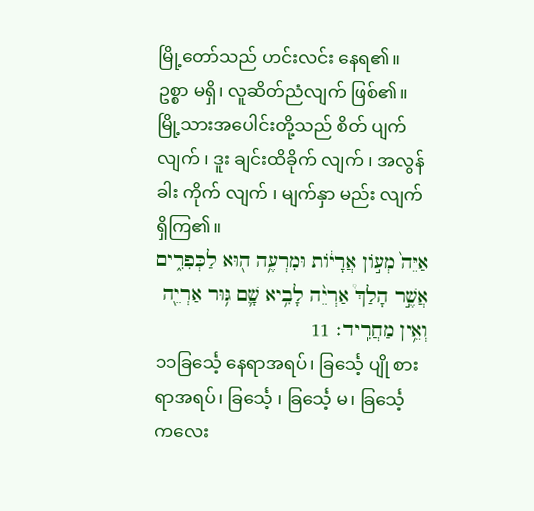မြို့တော်သည် ဟင်းလင်း နေရ၏။ ဥစ္စာ မရှိ၊ လူဆိတ်ညံလျက် ဖြစ်၏။ မြို့သားအပေါင်းတို့သည် စိတ် ပျက် လျက် ၊ ဒူး ချင်းထိခိုက် လျက် ၊ အလွန်ခါး ကိုက် လျက် ၊ မျက်နှာ မည်း လျက် ရှိကြ၏။
אַיֵּה֙ מְע֣וֹן אֲרָי֔וֹת וּמִרְעֶ֥ה ה֖וּא לַכְּפִרִ֑ים אֲשֶׁ֣ר הָלַךְ֩ אַרְיֵ֨ה לָבִ֥יא שָׁ֛ם גּ֥וּר אַרְיֵ֖ה וְאֵ֥ין מַחֲרִֽיד׃ 11
၁၁ခြင်္သေ့ နေရာအရပ်၊ ခြင်္သေ့ ပျို စား ရာအရပ်၊ ခြင်္သေ့ ၊ ခြင်္သေ့ မ၊ ခြင်္သေ့ ကလေး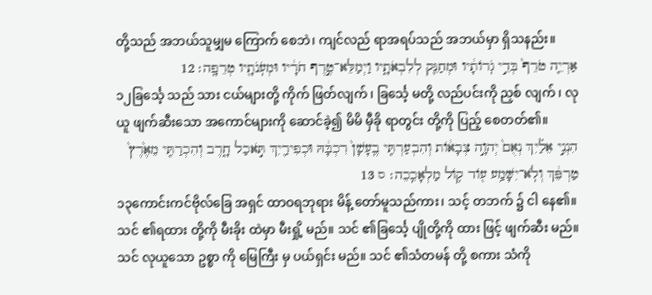တို့သည် အဘယ်သူမျှမ ကြောက် စေဘဲ၊ ကျင်လည် ရာအရပ်သည် အဘယ်မှာ ရှိသနည်း။
אַרְיֵ֤ה טֹרֵף֙ בְּדֵ֣י גֹֽרוֹתָ֔יו וּמְחַנֵּ֖ק לְלִבְאֹתָ֑יו וַיְמַלֵּא־טֶ֣רֶף חֹרָ֔יו וּמְעֹֽנֹתָ֖יו טְרֵפָֽה׃ 12
၁၂ခြင်္သေ့ သည် သား ငယ်များတို့ ကိုက် ဖြတ်လျက် ၊ ခြင်္သေ့ မတို့ လည်ပင်းကို ညှစ် လျက် ၊ လုယူ ဖျက်ဆီးသော အကောင်များကို ဆောင်ခဲ့၍ မိမိ မှီခို ရာတွင်း တို့ကို ပြည့် စေတတ်၏။
הִנְנִ֣י אֵלַ֗יִךְ נְאֻם֙ יְהוָ֣ה צְבָא֔וֹת וְהִבְעַרְתִּ֤י בֶֽעָשָׁן֙ רִכְבָּ֔הּ וּכְפִירַ֖יִךְ תֹּ֣אכַל חָ֑רֶב וְהִכְרַתִּ֤י מֵאֶ֙רֶץ֙ טַרְפֵּ֔ךְ וְלֹֽא־יִשָּׁמַ֥ע ע֖וֹד ק֥וֹל מַלְאָכֵֽכֵה׃ ס 13
၁၃ကောင်းကင်ဗိုလ်ခြေ အရှင် ထာဝရဘုရား မိန့် တော်မူသည်ကား၊ သင့် တဘက် ၌ ငါ နေ၏။ သင် ၏ရထား တို့ကို မီးခိုး ထဲမှာ မီးရှို့ မည်။ သင် ၏ခြင်္သေ့ ပျိုတို့ကို ထား ဖြင့် ဖျက်ဆီး မည်။ သင် လုယူသော ဥစ္စာ ကို မြေကြီး မှ ပယ်ရှင်း မည်။ သင် ၏သံတမန် တို့ စကား သံကို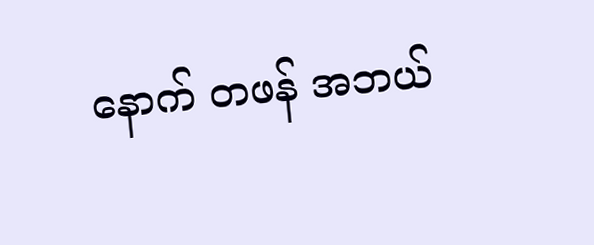နောက် တဖန် အဘယ်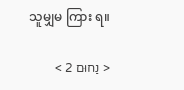သူမျှမ ကြား ရ။

< נַחוּם 2 >